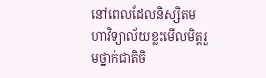នៅពេលដែលនិស្សិតមហាវិទ្យាល័យខ្លះមើលមិត្តរួមថ្នាក់ជាតិចិ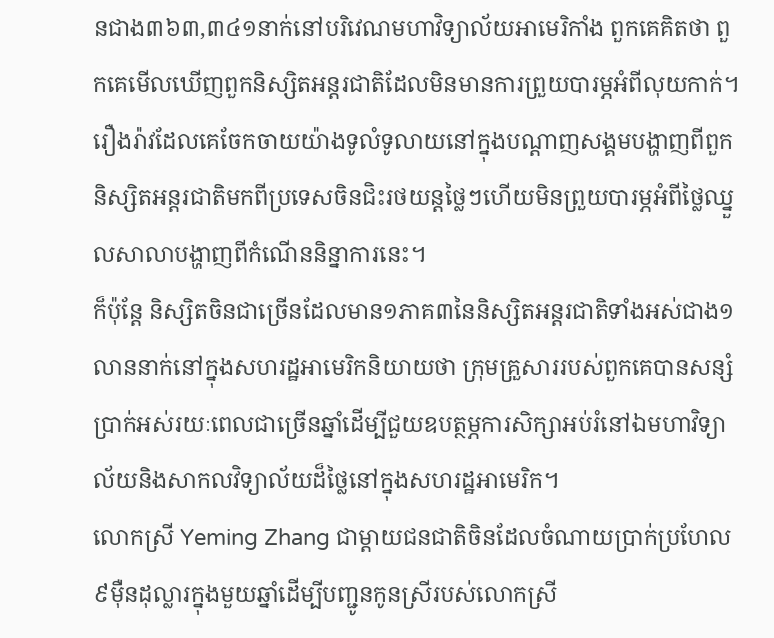នជាង៣៦៣,៣៤១នាក់នៅបរិវេណមហាវិទ្យាល័យអាមេរិកាំង ពួកគេគិតថា ពួកគេមើលឃើញពួកនិស្សិតអន្តរជាតិដែលមិនមានការព្រួយបារម្ភអំពីលុយកាក់។
រឿងរ៉ាវដែលគេចែកចាយយ៉ាងទូលំទូលាយនៅក្នុងបណ្តាញសង្គមបង្ហាញពីពួកនិស្សិតអន្តរជាតិមកពីប្រទេសចិនជិះរថយន្តថ្លៃៗហើយមិនព្រួយបារម្ភអំពីថ្លៃឈ្នួលសាលាបង្ហាញពីកំណើននិន្នាការនេះ។
ក៏ប៉ុន្តែ និស្សិតចិនជាច្រើនដែលមាន១ភាគ៣នៃនិស្សិតអន្តរជាតិទាំងអស់ជាង១លាននាក់នៅក្នុងសហរដ្ឋអាមេរិកនិយាយថា ក្រុមគ្រួសាររបស់ពួកគេបានសន្សំប្រាក់អស់រយៈពេលជាច្រើនឆ្នាំដើម្បីជួយឧបត្ថម្ភការសិក្សាអប់រំនៅឯមហាវិទ្យាល័យនិងសាកលវិទ្យាល័យដ៏ថ្លៃនៅក្នុងសហរដ្ឋអាមេរិក។
លោកស្រី Yeming Zhang ជាម្តាយជនជាតិចិនដែលចំណាយប្រាក់ប្រហែល៩ម៉ឺនដុល្លារក្នុងមួយឆ្នាំដើម្បីបញ្ជូនកូនស្រីរបស់លោកស្រី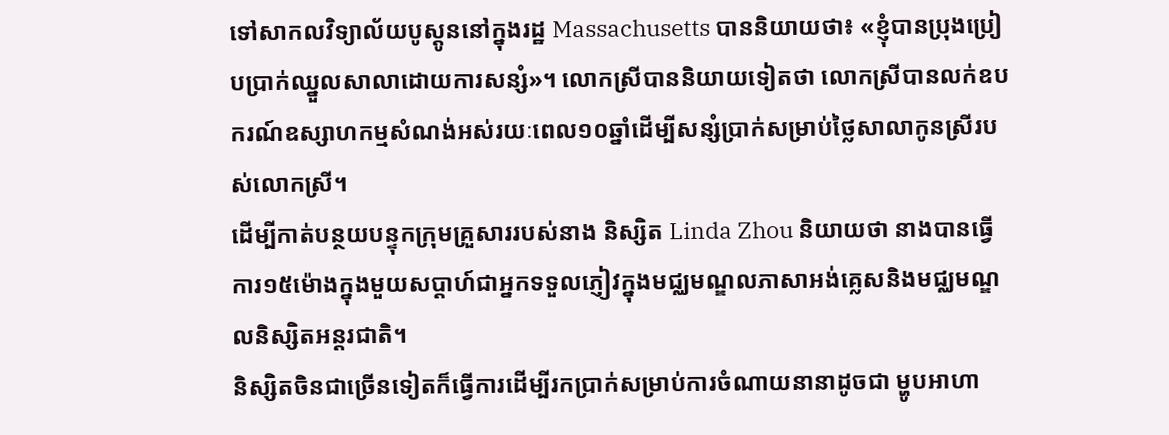ទៅសាកលវិទ្យាល័យបូស្តូននៅក្នុងរដ្ឋ Massachusetts បាននិយាយថា៖ «ខ្ញុំបានប្រុងប្រៀបប្រាក់ឈ្នួលសាលាដោយការសន្សំ»។ លោកស្រីបាននិយាយទៀតថា លោកស្រីបានលក់ឧបករណ៍ឧស្សាហកម្មសំណង់អស់រយៈពេល១០ឆ្នាំដើម្បីសន្សំប្រាក់សម្រាប់ថ្លៃសាលាកូនស្រីរបស់លោកស្រី។
ដើម្បីកាត់បន្ថយបន្ទុកក្រុមគ្រួសាររបស់នាង និស្សិត Linda Zhou និយាយថា នាងបានធ្វើការ១៥ម៉ោងក្នុងមួយសប្តាហ៍ជាអ្នកទទួលភ្ញៀវក្នុងមជ្ឈមណ្ឌលភាសាអង់គ្លេសនិងមជ្ឈមណ្ឌលនិស្សិតអន្តរជាតិ។
និស្សិតចិនជាច្រើនទៀតក៏ធ្វើការដើម្បីរកប្រាក់សម្រាប់ការចំណាយនានាដូចជា ម្ហូបអាហា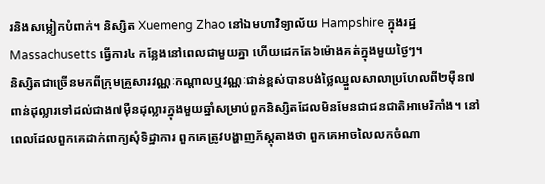រនិងសម្លៀកបំពាក់។ និស្សិត Xuemeng Zhao នៅឯមហាវិទ្យាល័យ Hampshire ក្នុងរដ្ឋ Massachusetts ធ្វើការ៤ កន្លែងនៅពេលជាមួយគ្នា ហើយដេកតែ៦ម៉ោងគត់ក្នុងមួយថ្ងៃៗ។
និស្សិតជាច្រើនមកពីក្រុមគ្រួសារវណ្ណៈកណ្តាលឬវណ្ណៈជាន់ខ្ពស់បានបង់ថ្លៃឈ្នួលសាលាប្រហែលពី២ម៉ឺន៧ពាន់ដុល្លារទៅដល់ជាង៧ម៉ឺនដុល្លារក្នុងមួយឆ្នាំសម្រាប់ពួកនិស្សិតដែលមិនមែនជាជនជាតិអាមេរិកាំង។ នៅពេលដែលពួកគេដាក់ពាក្យសុំទិដ្ឋាការ ពួកគេត្រូវបង្ហាញភ័ស្តុតាងថា ពួកគេអាចលៃលកចំណា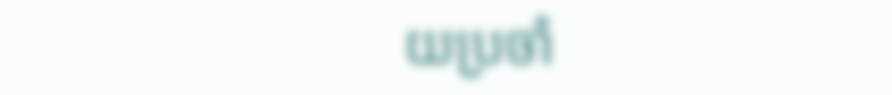យប្រចាំ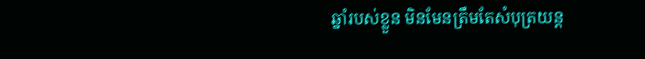ឆ្នាំរបស់ខ្លួន មិនមែនត្រឹមតែសំបុត្រយន្ត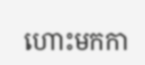ហោះមកកា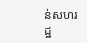ន់សហរដ្ឋ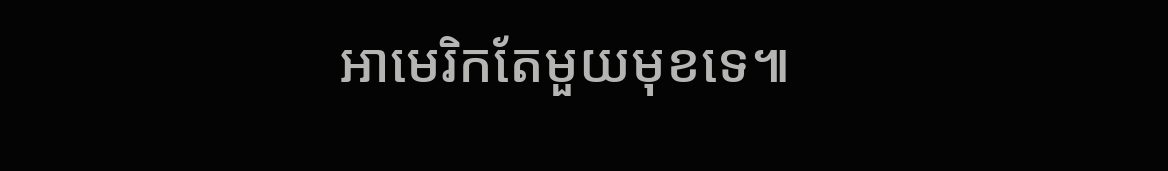អាមេរិកតែមួយមុខទេ៕